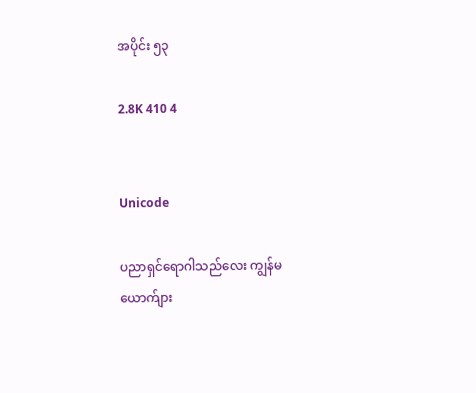အပိုင်း ၅၃

2.8K 410 4


Unicode

ပညာရှင်ရောဂါသည်လေး ကျွန်မယောက်ျား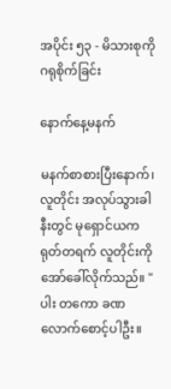အပိုင်း ၅၃ - မိသားစုကို ဂရုစိုက်ခြင်း

နောက်နေ့မနက်

မနက်စာစားပြီးနောက်၊ လူတိုင်း အလုပ်သွားခါနီးတွင် မုရှောင်ယက  ရုတ်တရက် လူတိုင်းကို အော်ခေါ်လိုက်သည်။ "ပါး တကော ခဏလောက်စောင့်ပါဦး။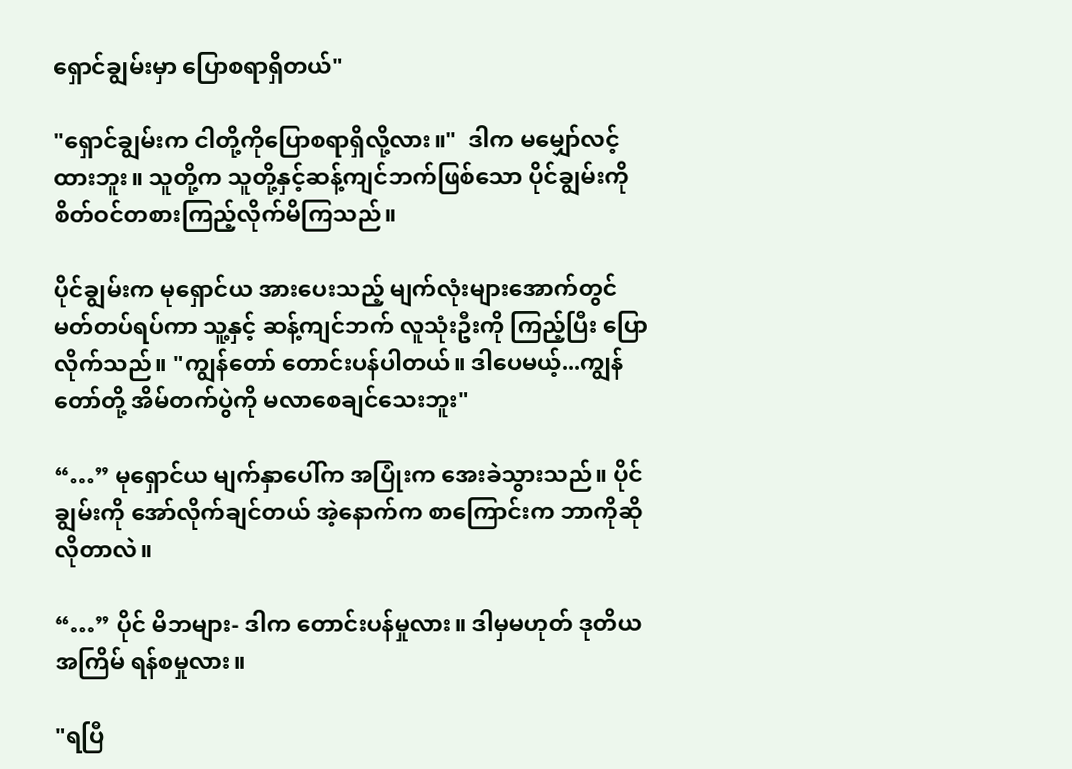ရှောင်ချွမ်းမှာ ပြောစရာရှိတယ်"

"ရှောင်ချွမ်းက ငါတို့ကိုပြောစရာရှိလို့လား။"  ဒါက မမျှော်လင့်ထားဘူး။ သူတို့က သူတို့နှင့်ဆန့်ကျင်ဘက်ဖြစ်သော ပိုင်ချွမ်းကို စိတ်ဝင်တစားကြည့်လိုက်မိကြသည်။

ပိုင်ချွမ်းက မုရှောင်ယ အားပေးသည့် မျက်လုံးများအောက်တွင် မတ်တပ်ရပ်ကာ သူ့နှင့် ဆန့်ကျင်ဘက် လူသုံးဦးကို ကြည့်ပြီး ပြောလိုက်သည်။ "ကျွန်တော် တောင်းပန်ပါတယ်။ ဒါပေမယ့်...ကျွန်တော်တို့ အိမ်တက်ပွဲကို မလာစေချင်သေးဘူး"

“…” မုရှောင်ယ မျက်နှာပေါ်က အပြုံးက အေးခဲသွားသည်။ ပိုင်ချွမ်းကို အော်လိုက်ချင်တယ် အဲ့နောက်က စာကြောင်းက ဘာကိုဆိုလိုတာလဲ။

“…” ပိုင် မိဘများ- ဒါက တောင်းပန်မှုလား။ ဒါမှမဟုတ် ဒုတိယအကြိမ် ရန်စမှုလား။

"ရပြီ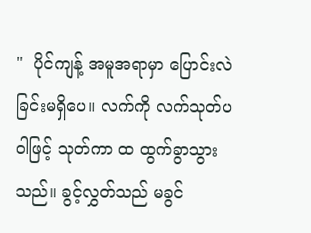"  ပိုင်ကျန့် အမူအရာမှာ ပြောင်းလဲခြင်းမရှိပေ။ လက်ကို လက်သုတ်ပဝါဖြင့် သုတ်ကာ ထ ထွက်ခွာသွားသည်။ ခွင့်လွှတ်သည် မခွင်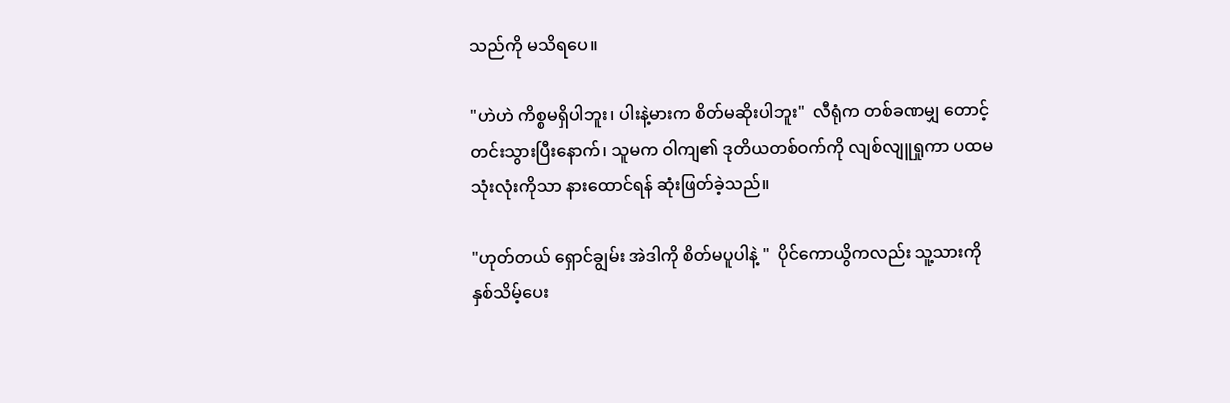သည်ကို မသိရပေ။

"ဟဲဟဲ ကိစ္စမရှိပါဘူး၊ ပါးနဲ့မားက စိတ်မဆိုးပါဘူး"  လီရုံက တစ်ခဏမျှ တောင့်တင်းသွားပြီးနောက်၊ သူမက ဝါကျ၏ ဒုတိယတစ်ဝက်ကို လျစ်လျူရှုကာ ပထမသုံးလုံးကိုသာ နားထောင်ရန် ဆုံးဖြတ်ခဲ့သည်။

"ဟုတ်တယ် ရှောင်ချွမ်း အဲဒါကို စိတ်မပူပါနဲ့ "  ပိုင်ကောယွိကလည်း သူ့သားကို နှစ်သိမ့်ပေး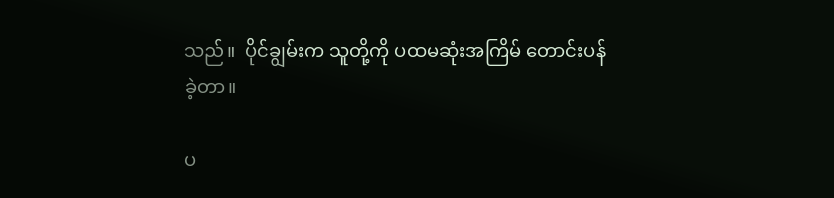သည်။  ပိုင်ချွမ်းက သူတို့ကို ပထမဆုံးအကြိမ် တောင်းပန်ခဲ့တာ။

ပ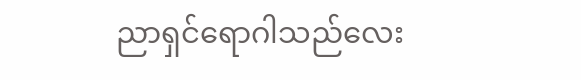ညာရှင်ရောဂါသည်လေး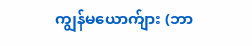ကျွန်မယောက်ျား (ဘာ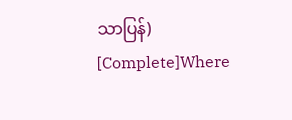သာပြန်)  [Complete]Where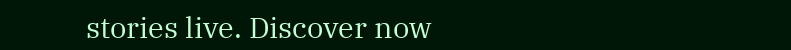stories live. Discover now